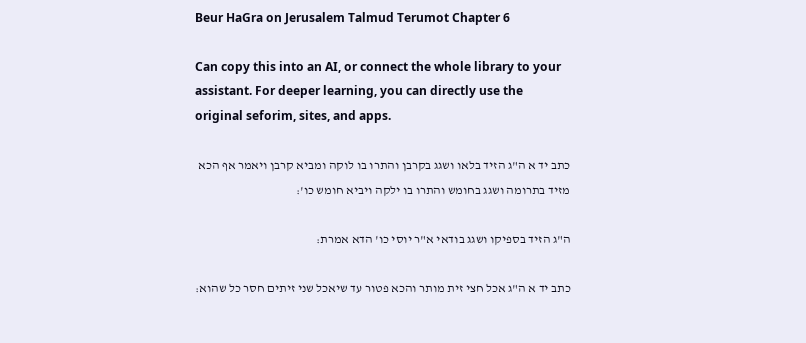Beur HaGra on Jerusalem Talmud Terumot Chapter 6

Can copy this into an AI, or connect the whole library to your assistant. For deeper learning, you can directly use the original seforim, sites, and apps.

כתב יד א ה"ג הזיד בלאו ושגג בקרבן והתרו בו לוקה ומביא קרבן ויאמר אף הכא מזיד בתרומה ושגג בחומש והתרו בו ילקה ויביא חומש כו':

ה"ג הזיד בספיקו ושגג בודאי א"ר יוסי כו' הדא אמרת:

כתב יד א ה"ג אכל חצי זית מותר והכא פטור עד שיאכל שני זיתים חסר כל שהוא: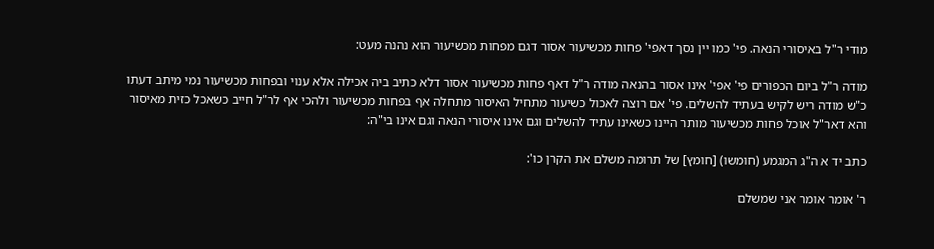מודי ר"ל באיסורי הנאה. פי' כמו יין נסך דאפי' פחות מכשיעור אסור דגם מפחות מכשיעור הוא נהנה מעט:

מודה ר"ל ביום הכפורים פי' אפי' אינו אסור בהנאה מודה ר"ל דאף פחות מכשיעור אסור דלא כתיב ביה אכילה אלא ענוי ובפחות מכשיעור נמי מיתב דעתו כ"ש מודה ריש לקיש בעתיד להשלים. פי' אם רוצה לאכול כשיעור מתחיל האיסור מתחלה אף בפחות מכשיעור ולהכי אף לר"ל חייב כשאכל כזית מאיסור והא דאר"ל אוכל פחות מכשיעור מותר היינו כשאינו עתיד להשלים וגם אינו איסורי הנאה וגם אינו בי"ה:

כתב יד א ה"ג המגמע (חומשו) [חומץ] של תרומה משלם את הקרן כו':

ר' אומר אומר אני שמשלם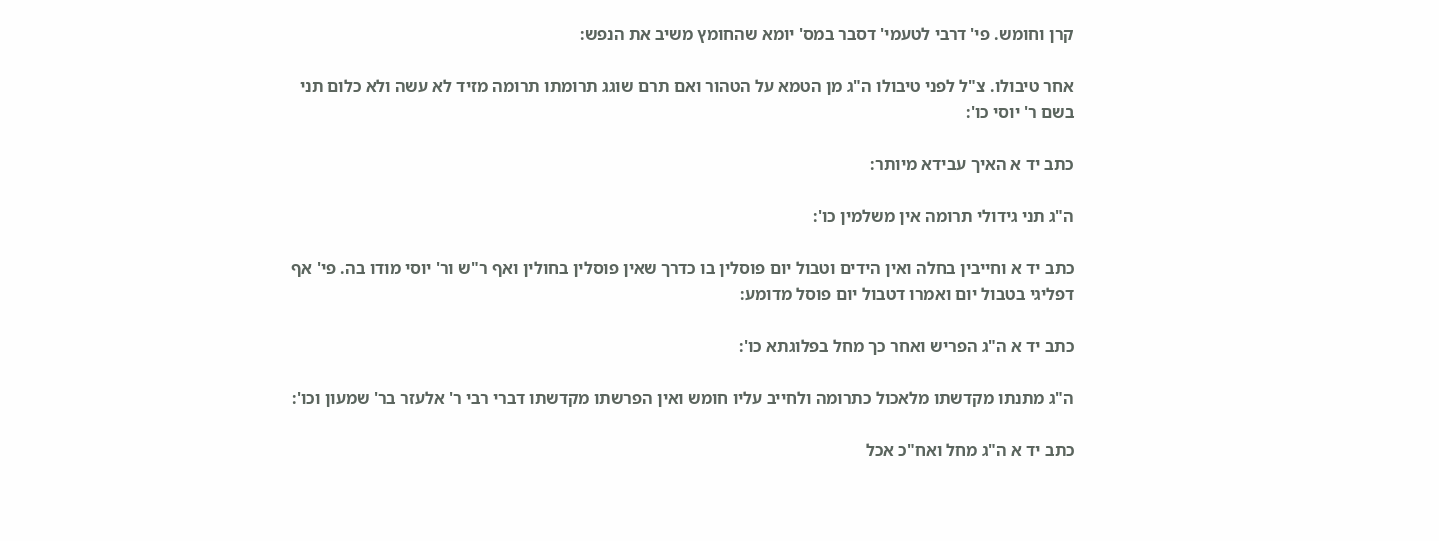קרן וחומש. פי' דרבי לטעמי' דסבר במס' יומא שהחומץ משיב את הנפש:

אחר טיבולו. צ"ל לפני טיבולו ה"ג מן הטמא על הטהור ואם תרם שוגג תרומתו תרומה מזיד לא עשה ולא כלום תני בשם ר' יוסי כו':

כתב יד א האיך עבידא מיותר:

ה"ג תני גידולי תרומה אין משלמין כו':

כתב יד א וחייבין בחלה ואין הידים וטבול יום פוסלין בו כדרך שאין פוסלין בחולין ואף ר"ש ור' יוסי מודו בה. פי' אף דפליגי בטבול יום ואמרו דטבול יום פוסל מדומע:

כתב יד א ה"ג הפריש ואחר כך מחל בפלוגתא כו':

ה"ג מתנתו מקדשתו מלאכול כתרומה ולחייב עליו חומש ואין הפרשתו מקדשתו דברי רבי ר' אלעזר בר' שמעון וכו':

כתב יד א ה"ג מחל ואח"כ אכל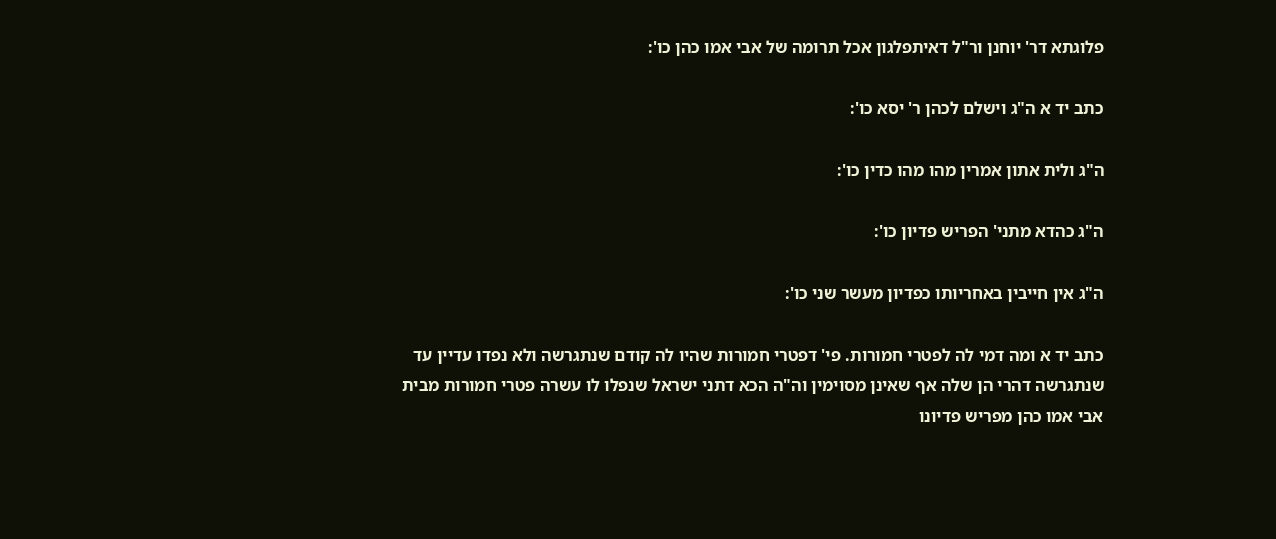פלוגתא דר' יוחנן ור"ל דאיתפלגון אכל תרומה של אבי אמו כהן כו':

כתב יד א ה"ג וישלם לכהן ר' יסא כו':

ה"ג ולית אתון אמרין מהו מהו כדין כו':

ה"ג כהדא מתני' הפריש פדיון כו':

ה"ג אין חייבין באחריותו כפדיון מעשר שני כו':

כתב יד א ומה דמי לה לפטרי חמורות. פי' דפטרי חמורות שהיו לה קודם שנתגרשה ולא נפדו עדיין עד שנתגרשה דהרי הן שלה אף שאינן מסוימין וה"ה הכא דתני ישראל שנפלו לו עשרה פטרי חמורות מבית אבי אמו כהן מפריש פדיונו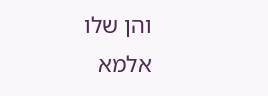והן שלו אלמא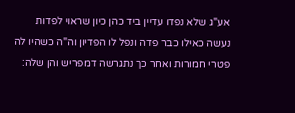אע"ג שלא נפדו עדיין ביד כהן כיון שראוי לפדות נעשה כאילו כבר פדה ונפל לו הפדיון וה"ה כשהיו לה פטרי חמורות ואחר כך נתגרשה דמפריש והן שלה: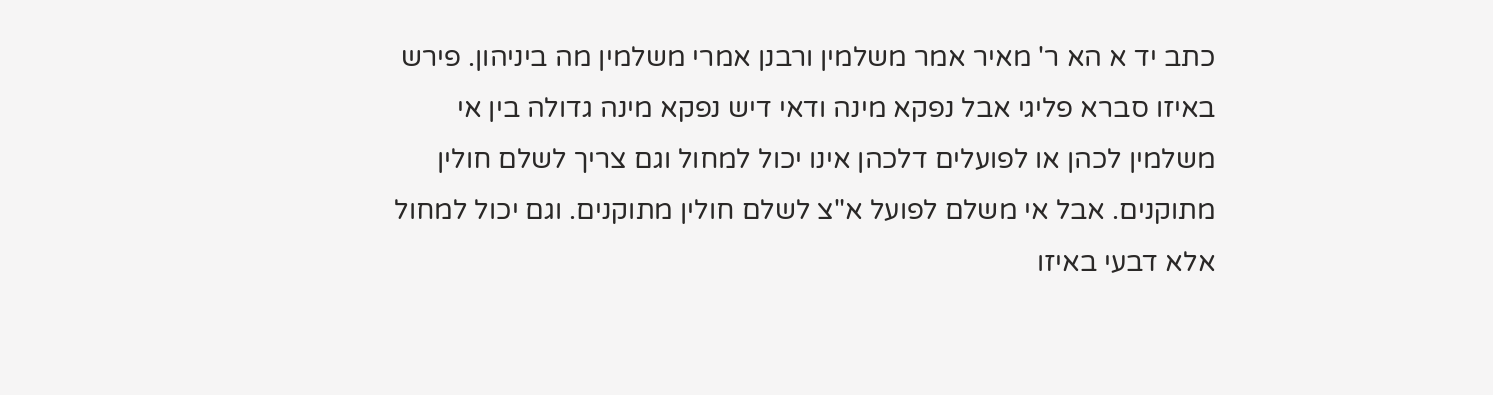כתב יד א הא ר' מאיר אמר משלמין ורבנן אמרי משלמין מה ביניהון. פירש באיזו סברא פליגי אבל נפקא מינה ודאי דיש נפקא מינה גדולה בין אי משלמין לכהן או לפועלים דלכהן אינו יכול למחול וגם צריך לשלם חולין מתוקנים. אבל אי משלם לפועל א"צ לשלם חולין מתוקנים. וגם יכול למחול אלא דבעי באיזו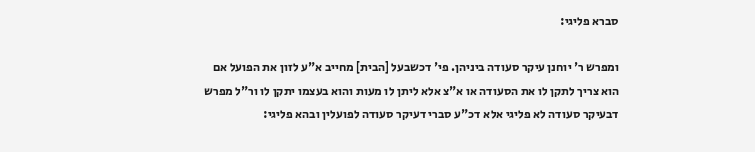סברא פליגי:

ומפרש ר' יוחנן עיקר סעודה ביניהן. פי' דכשבעל [הבית] מחייב א"ע לזון את הפועל אם הוא צריך לתקן לו את הסעודה או א"צ אלא ליתן לו מעות והוא בעצמו יתקן לו ור"ל מפרש דבעיקר סעודה לא פליגי אלא דכ"ע סברי דעיקר סעודה לפועלין ובהא פליגי: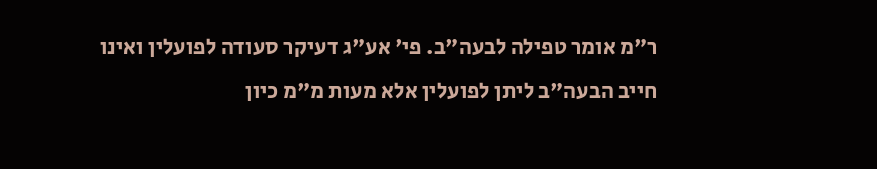ר"מ אומר טפילה לבעה"ב. פי' אע"ג דעיקר סעודה לפועלין ואינו חייב הבעה"ב ליתן לפועלין אלא מעות מ"מ כיון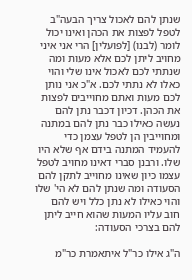שנתן להם לאכול צריך הבעה"ב לטפל לפצות את הכהן ואינו יכול לומר (לבנו) [לפועלין] הרי אני איני מחויב ליתן לכם אלא מעות ומה שנתתי לכם לאכול אינו שלי והוי כאלו לא נתתי לכם. א"כ אני נותן לכם מעות ואתם מחוייבים לפצות את הכהן. דכיון דכבר נתן להם נעשה כאילו כבר נתן להם במתנה ומחוייבין הן לטפל עצמן כדי להעמיד המתנה בידם אף שלא היו שלו. ורבנן סברי דאינו מחויב לטפל עצמו כיון שאינו מחוייב לתקן להם הסעודה ומה שנתן להם לא הי' שלו והוי כאילו לא נתן כלל ויש להם חוב עליו המעות שהוא חייב ליתן להם בצרכי הסעודה:

ה"ג אילו כר"ל איתאמרת כר"מ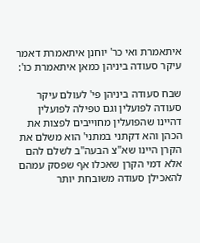איתאמרת ואי כר' יוחנן איתאמרת דאמר עיקר סעודה ביניהן כמאן איתאמרת כו':

שבח סעודה ביניהן פי' לעולם עיקר סעודה לפועלין וגם טפילה לפועלין דהיינו שהפועלין מחוייבים לפצות את הכהן והא דקתני במתני' הוא משלם את הקרן היינו שא"צ הבעה"ב לשלם להם אלא דמי הקרן שאכלו אף שפסק עמהם להאכילן סעודה משובחת יותר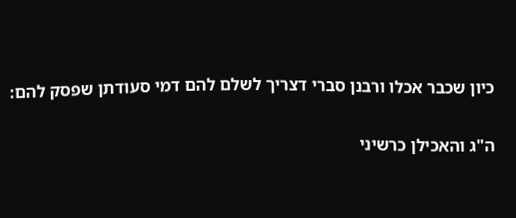כיון שכבר אכלו ורבנן סברי דצריך לשלם להם דמי סעודתן שפסק להם:

ה"ג והאכילן כרשיני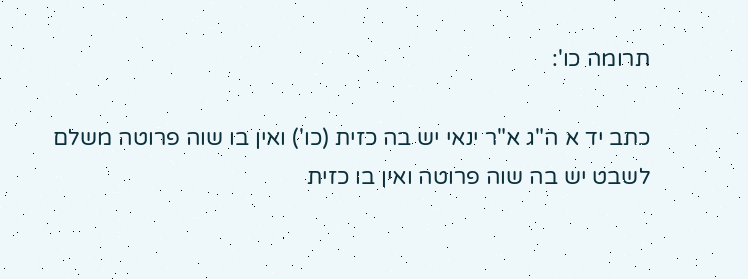תרומה כו':

כתב יד א ה"ג א"ר ינאי יש בה כזית (כו') ואין בו שוה פרוטה משלם לשבט יש בה שוה פרוטה ואין בו כזית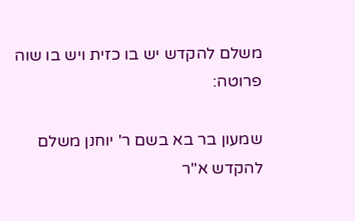משלם להקדש יש בו כזית ויש בו שוה פרוטה:

שמעון בר בא בשם ר' יוחנן משלם להקדש א"ר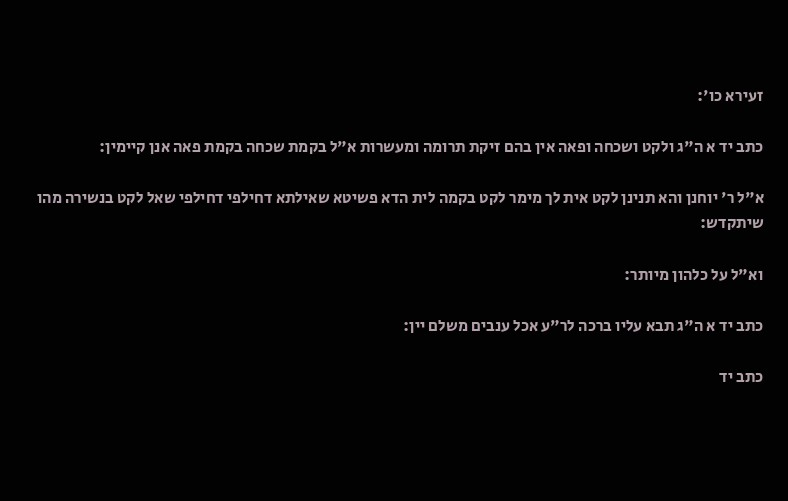זעירא כו':

כתב יד א ה"ג ולקט ושכחה ופאה אין בהם זיקת תרומה ומעשרות א"ל בקמת שכחה בקמת פאה אנן קיימין:

א"ל ר' יוחנן והא תנינן לקט אית לך מימר לקט בקמה לית הדא פשיטא שאילתא דחילפי דחילפי שאל לקט בנשירה מהו שיתקדש:

וא"ל על כלהון מיותר:

כתב יד א ה"ג תבא עליו ברכה לר"ע אכל ענבים משלם יין:

כתב יד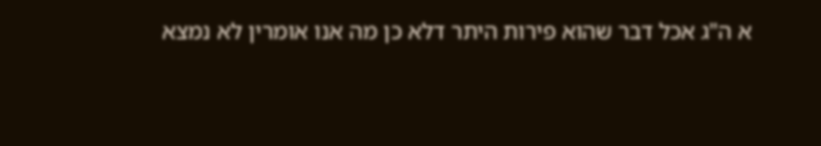א ה"ג אכל דבר שהוא פירות היתר דלא כן מה אנו אומרין לא נמצא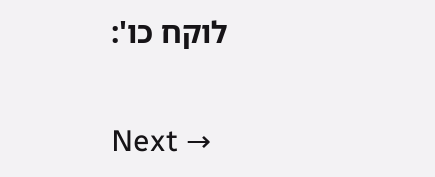לוקח כו':

Next →